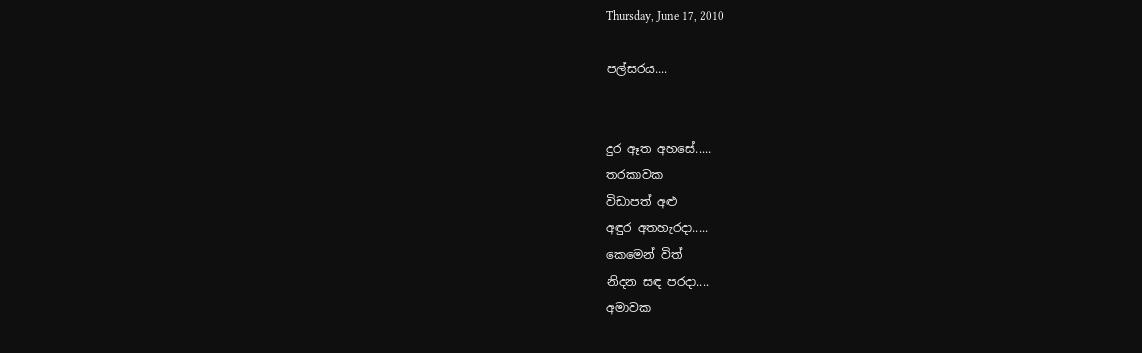Thursday, June 17, 2010

පල්සරය....


දුර ඈත අහසේ.....
තරකාවක
විඩාපත් අළු
අඳුර අතහැරදා.....
කෙමෙන් විත්
නිදන සඳ පරදා....
අමාවක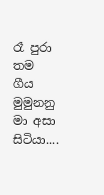රෑ පුරා තම ගීය මුමුනනු
මා අසා සිටියා....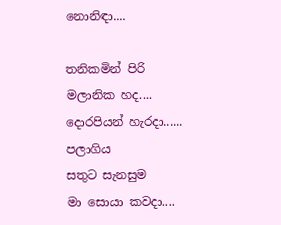නොනිඳා....

තනිකමින් පිරි
මලානික හද....
දොරපියන් හැරදා......
පලාගිය
සතුට සැනසුම
මා සොයා කවදා....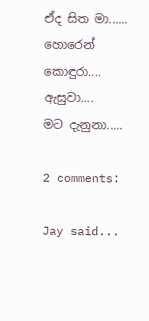ඒද සිත මා......
හොරෙන් කොඳුරා....
ඇසුවා....
මට දැනුනා.....

2 comments:

Jay said...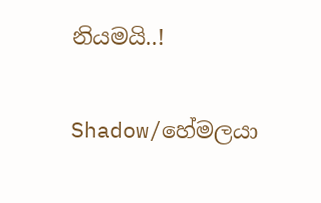නියමයි..!

Shadow/හේමලයා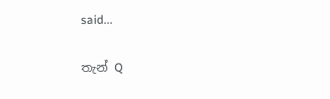said...

තැන් Q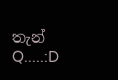තැන් Q.....:D